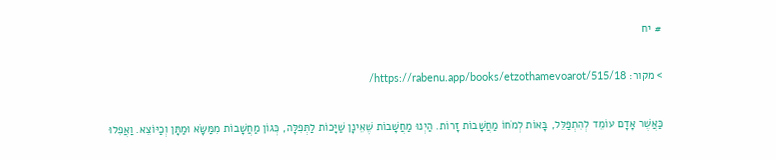# יח

> מקור: https://rabenu.app/books/etzothamevoarot/515/18/

כַּאֲשֶׁר אָדָם עוֹמֵד לְהִתְפַּלֵּל, בָּאוֹת לְמֹחוֹ מַחֲשָׁבוֹת זָרוֹת. הַיְנוּ מַחֲשָׁבוֹת שֶׁאֵינָן שַׁיָּכוֹת לַתְּפִלָּה, כְּגוֹן מַחֲשָׁבוֹת מִמַּשָּׂא וּמַתָּן וְכַיּוֹצֵא. וַאֲפִלוּ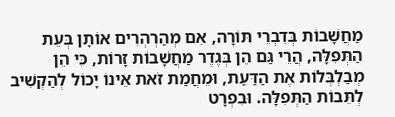מַחֲשָׁבוֹת בְּדִבְרֵי תּוֹרָה, אִם מְהַרְהְרִים אוֹתָן בְּעֵת הַתְּפִלָּה, הֲרֵי גַּם הֵן בְּגֶדֶר מַחֲשָׁבוֹת זָרוֹת, כִּי הֵן מְבַלְבְּלוֹת אֶת הַדַּעַת, וּמֵחֲמַת זֹאת אֵינוֹ יָכוֹל לְהַקְשִׁיב לְתֵּבוֹת הַתְּפִלָּה. וּבִפְרָט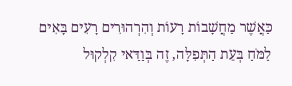כַּאֲשֶׁר מַחֲשָׁבוֹת רָעוֹת וְהִרְהוּרִים רָעִים בָּאִים לַמֹּחַ בְּעֵת הַתְּפִלָּה, זֶה בְּוַדַּאי קִלְקוּל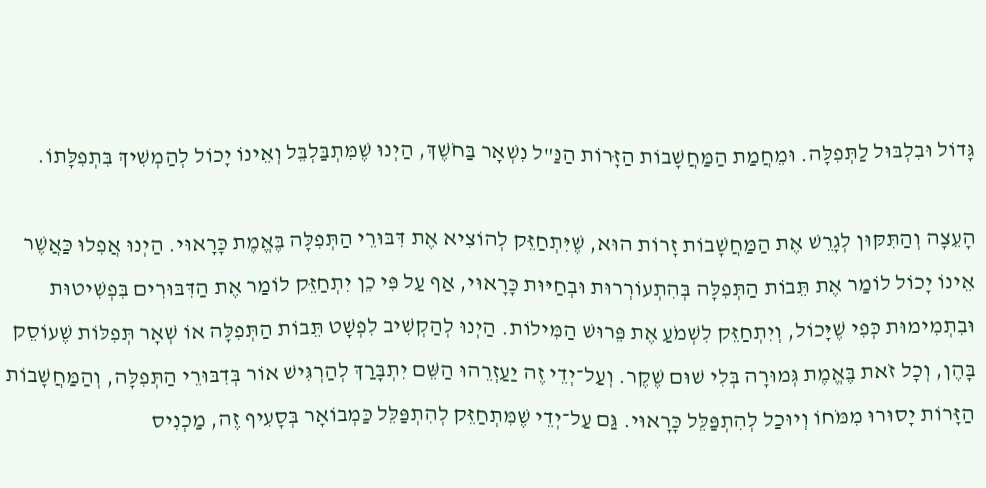גָּדוֹל וּבִלְבּוּל לַתְּפִלָּה. וּמֵחֲמַת הַמַּחֲשָׁבוֹת הַזָּרוֹת הַנַּ"ל נִשְׁאָר בַּחֹשֶׁךְ, הַיְנוּ שֶׁמִּתְבַּלְבֵּל וְאֵינוֹ יָכוֹל לְהַמְשִׁיךְ בִּתְפִלָּתוֹ.

הָעֵצָה וְהַתִּקּוּן לְגָרֵשׁ אֶת הַמַּחֲשָׁבוֹת זָרוֹת הוּא, שֶׁיִּתְחַזֵּק לְהוֹצִיא אֶת דִּבּוּרֵי הַתְּפִלָּה בֶּאֱמֶת כָּרָאוּי. הַיְנוּ אֲפִלוּ כַּאֲשֶׁר אֵינוֹ יָכוֹל לוֹמַר אֶת תֵּבוֹת הַתְּפִלָּה בְּהִתְעוֹרְרוּת וּבְחַיּוּת כָּרָאוּי, אַף עַל פִּי כֵן יִתְחַזֵּק לוֹמַר אֶת הַדִּבּוּרִים בִּפְשִׁיטוּת וּבִתְמִימוּת כְּפִי שֶׁיָּכוֹל, וְיִתְחַזֵּק לִשְׁמֹעַ אֶת פֵּרוּשׁ הַמִּילוֹת. הַיְנוּ לְהַקְשִׁיב לִפְשָׁט תֵּבוֹת הַתְּפִלָּה אוֹ שְׁאָר תְּפִלּוֹת שֶׁעוֹסֵק בָּהֶן, וְכָל זֹאת בֶּאֱמֶת גְּמוּרָה בְּלִי שׁוּם שֶׁקֶר. וְעַל־יְדֵי זֶה יַעַזְרֵהוּ הַשֵּׁם יִתְבָּרַךְ לְהַרְגִּישׁ אוֹר בְּדִבּוּרֵי הַתְּפִלָּה, וְהַמַּחֲשָׁבוֹת הַזָּרוֹת יָסוּרוּ מִמֹּחוֹ וְיוּכַל לְהִתְפַּלֵּל כָּרָאוּי. גַּם עַל־יְדֵי שֶׁמִּתְחַזֵּק לְהִתְפַּלֵּל כַּמְבוֹאָר בְּסָעִיף זֶה, מַכְנִיס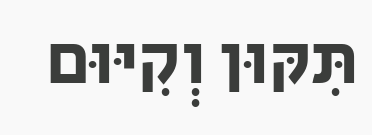תִּקּוּן וְקִיּוּם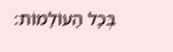בְּכָל הָעוֹלָמוֹת: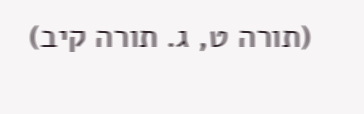(תורה ט, ג. תורה קיב)